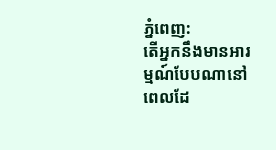ភ្នំពេញ:
តើអ្នកនឹងមានអារម្មណ៍បែបណានៅពេលដែ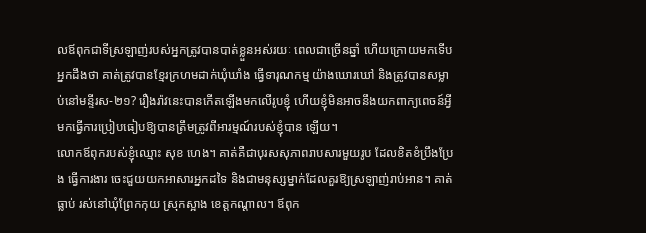លឪពុកជាទីស្រឡាញ់របស់អ្នកត្រូវបានបាត់ខ្លួនអស់រយៈ ពេលជាច្រើនឆ្នាំ ហើយក្រោយមកទើបអ្នកដឹងថា គាត់ត្រូវបានខ្មែរក្រហមដាក់ឃុំឃាំង ធ្វើទារុណកម្ម យ៉ាងឃោរឃៅ និងត្រូវបានសម្លាប់នៅមន្ទីរស-២១? រឿងរ៉ាវនេះបានកើតឡើងមកលើរូបខ្ញុំ ហើយខ្ញុំមិនអាចនឹងយកពាក្យពេចន៍អ្វីមកធ្វើការប្រៀបធៀបឱ្យបានត្រឹមត្រូវពីអារម្មណ៍របស់ខ្ញុំបាន ឡើយ។
លោកឪពុករបស់ខ្ញុំឈ្មោះ សុខ ហេង។ គាត់គឺជាបុរសសុភាពរាបសារមួយរូប ដែលខិតខំប្រឹងប្រែង ធ្វើការងារ ចេះជួយយកអាសារអ្នកដទៃ និងជាមនុស្សម្នាក់ដែលគួរឱ្យស្រឡាញ់រាប់អាន។ គាត់ធ្លាប់ រស់នៅឃុំព្រែកកុយ ស្រុកស្អាង ខេត្ដកណ្ដាល។ ឪពុក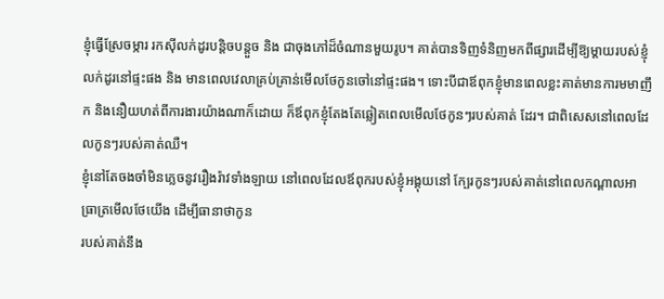ខ្ញុំធ្វើស្រែចម្ការ រកស៊ីលក់ដូរបន្ដិចបន្ដួច និង ជាចុងភៅដ៏ចំណានមួយរូប។ គាត់បានទិញទំនិញមកពីផ្សារដើម្បីឱ្យម្ដាយរបស់ខ្ញុំលក់ដូរនៅផ្ទះផង និង មានពេលវេលាគ្រប់គ្រាន់មើលថែកូនចៅនៅផ្ទះផង។ ទោះបីជាឪពុកខ្ញុំមានពេលខ្លះគាត់មានការមមាញឹក និងនឿយហត់ពីការងារយ៉ាងណាក៏ដោយ ក៏ឪពុកខ្ញុំតែងតែឆ្លៀតពេលមើលថែកូនៗរបស់គាត់ ដែរ។ ជាពិសេសនៅពេលដែលកូនៗរបស់គាត់ឈឺ។
ខ្ញុំនៅតែចងចាំមិនភ្លេចនូវរឿងរ៉ាវទាំងឡាយ នៅពេលដែលឪពុករបស់ខ្ញុំអង្គុយនៅ ក្បែរកូនៗរបស់គាត់នៅពេលកណ្ដាលអាធ្រាត្រមើលថែយើង ដើម្បីធានាថាកូន
របស់គាត់នឹង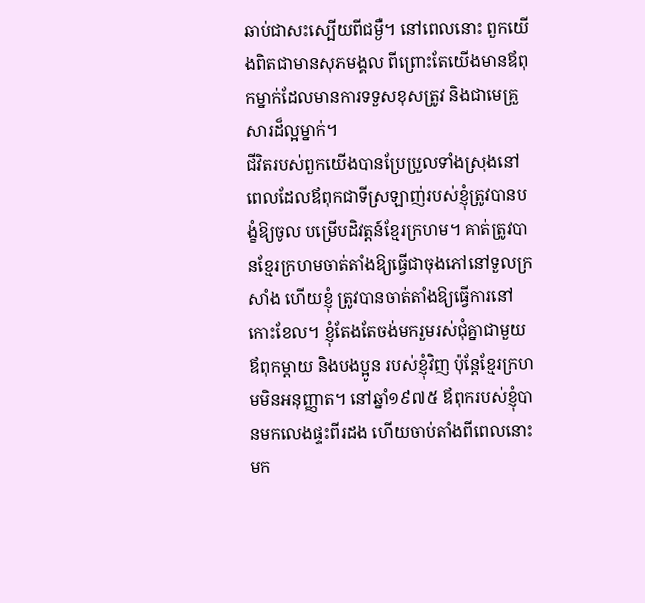ឆាប់ជាសះស្បើយពីជម្ងឺ។ នៅពេលនោះ ពួកយើងពិតជាមានសុភមង្គល ពីព្រោះតែយើងមានឪពុកម្នាក់ដែលមានការទទួសខុសត្រូវ និងជាមេគ្រួសារដ៏ល្អម្នាក់។
ជីវិតរបស់ពួកយើងបានប្រែប្រួលទាំងស្រុងនៅពេលដែលឪពុកជាទីស្រឡាញ់របស់ខ្ញុំត្រូវបានបង្ខំឱ្យចូល បម្រើបដិវត្ដន៍ខ្មែរក្រហម។ គាត់ត្រូវបានខ្មែរក្រហមចាត់តាំងឱ្យធ្វើជាចុងភៅនៅទួលក្រសាំង ហើយខ្ញុំ ត្រូវបានចាត់តាំងឱ្យធ្វើការនៅកោះខែល។ ខ្ញុំតែងតែចង់មករួមរស់ជុំគ្នាជាមួយឪពុកម្ដាយ និងបងប្អូន របស់ខ្ញុំវិញ ប៉ុន្ដែខ្មែរក្រហមមិនអនុញ្ញាត។ នៅឆ្នាំ១៩៧៥ ឪពុករបស់ខ្ញុំបានមកលេងផ្ទះពីរដង ហើយចាប់តាំងពីពេលនោះមក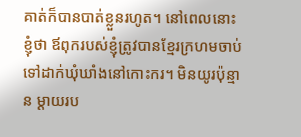គាត់ក៏បានបាត់ខ្លួនរហូត។ នៅពេលនោះ ខ្ញុំថា ឪពុករបស់ខ្ញុំត្រូវបានខ្មែរក្រហមចាប់ទៅដាក់ឃុំឃាំងនៅកោះករ។ មិនយូរប៉ុន្មាន ម្ដាយរប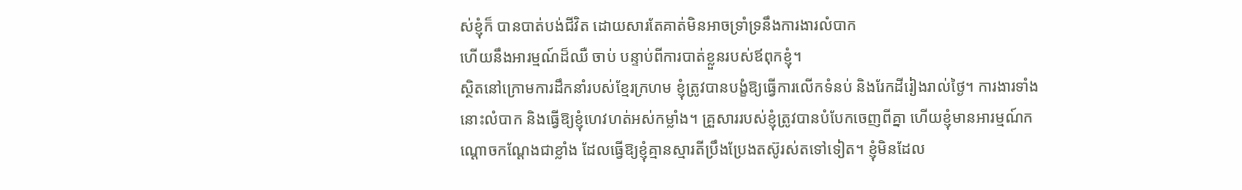ស់ខ្ញុំក៏ បានបាត់បង់ជីវិត ដោយសារតែគាត់មិនអាចទ្រាំទ្រនឹងការងារលំបាក
ហើយនឹងអារម្មណ៍ដ៏ឈឺ ចាប់ បន្ទាប់ពីការបាត់ខ្លួនរបស់ឪពុកខ្ញុំ។
ស្ថិតនៅក្រោមការដឹកនាំរបស់ខ្មែរក្រហម ខ្ញុំត្រូវបានបង្ខំឱ្យធ្វើការលើកទំនប់ និងរែកដីរៀងរាល់ថ្ងៃ។ ការងារទាំងនោះលំបាក និងធ្វើឱ្យខ្ញុំហេវហត់អស់កម្លាំង។ គ្រួសាររបស់ខ្ញុំត្រូវបានបំបែកចេញពីគ្នា ហើយខ្ញុំមានអារម្មណ៍កណ្ដោចកណ្ដែងជាខ្លាំង ដែលធ្វើឱ្យខ្ញុំគ្មានស្មារតីប្រឹងប្រែងតស៊ូរស់តទៅទៀត។ ខ្ញុំមិនដែល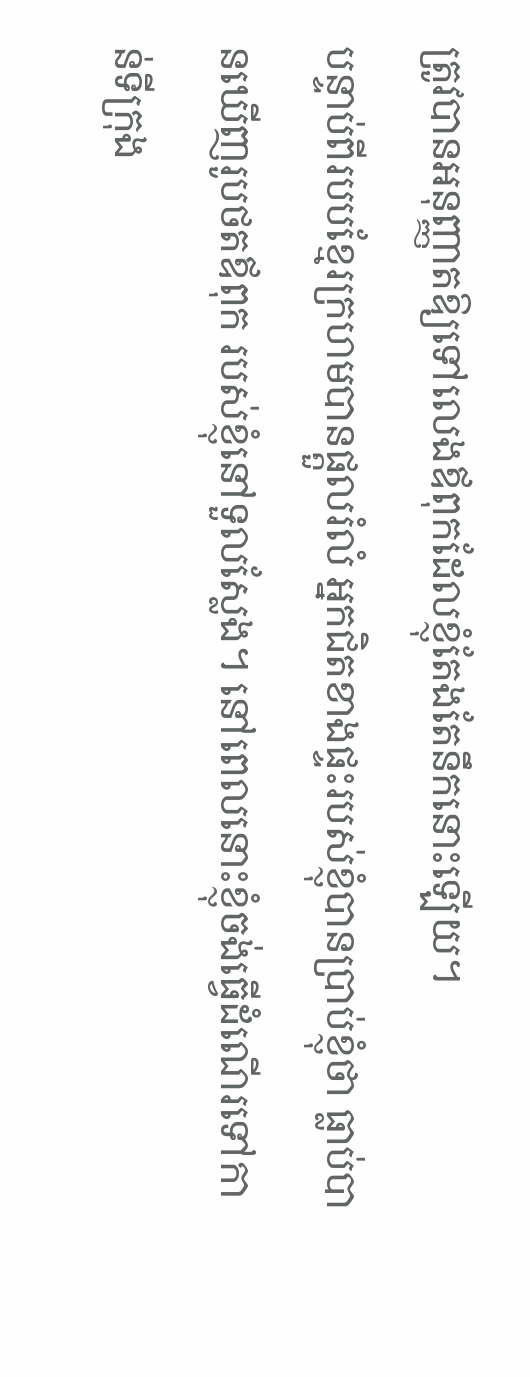ត្រូវបានអនុញ្ញាតឱ្យទៅលេងឪពុកដែលខ្ញុំតែងតែនឹកនោះឡើយ។
បន្ទាប់ពីរបបខ្មែរក្រហមបានផ្ដួលរំលំ អ្នកជិតខាងផ្ទះរបស់ខ្ញុំបានប្រាប់ខ្ញុំថា ធ្លាប់បានឃើញរូបថតឪពុក របស់ខ្ញុំនៅទួលស្លែង។ នៅពេលនោះខ្ញុំចង់ធ្វើដំណើរទៅកាន់ទីក្រុង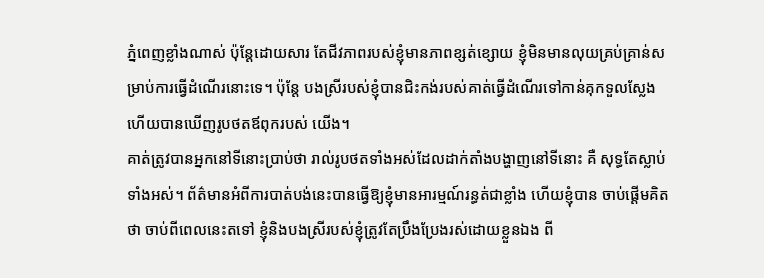ភ្នំពេញខ្លាំងណាស់ ប៉ុន្ដែដោយសារ តែជីវភាពរបស់ខ្ញុំមានភាពខ្សត់ខ្សោយ ខ្ញុំមិនមានលុយគ្រប់គ្រាន់សម្រាប់ការធ្វើដំណើរនោះទេ។ ប៉ុន្ដែ បងស្រីរបស់ខ្ញុំបានជិះកង់របស់គាត់ធ្វើដំណើរទៅកាន់គុកទួលស្លែង ហើយបានឃើញរូបថតឪពុករបស់ យើង។
គាត់ត្រូវបានអ្នកនៅទីនោះប្រាប់ថា រាល់រូបថតទាំងអស់ដែលដាក់តាំងបង្ហាញនៅទីនោះ គឺ សុទ្ធតែស្លាប់ទាំងអស់។ ព័ត៌មានអំពីការបាត់បង់នេះបានធ្វើឱ្យខ្ញុំមានអារម្មណ៍រន្ធត់ជាខ្លាំង ហើយខ្ញុំបាន ចាប់ផ្ដើមគិតថា ចាប់ពីពេលនេះតទៅ ខ្ញុំនិងបងស្រីរបស់ខ្ញុំត្រូវតែប្រឹងប្រែងរស់ដោយខ្លួនឯង ពី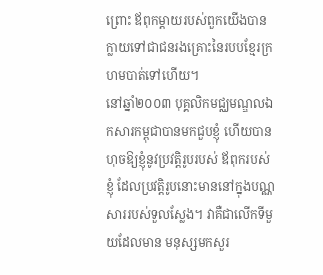ព្រោះ ឪពុកម្ដាយរបស់ពួកយើងបានក្លាយទៅជាជនរងគ្រោះនៃរបបខ្មែរក្រហមបាត់ទៅហើយ។
នៅឆ្នាំ២០០៣ បុគ្គលិកមជ្ឈមណ្ឌលឯកសារកម្ពុជាបានមកជួបខ្ញុំ ហើយបានហុចឱ្យខ្ញុំនូវប្រវត្ដិរូបរបស់ ឪពុករបស់ខ្ញុំ ដែលប្រវត្ដិរូបនោះមាននៅក្នុងបណ្ណសាររបស់ទួលស្លែង។ វាគឺជាលើកទីមួយដែលមាន មនុស្សមកសួរ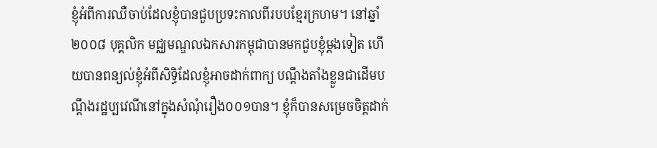ខ្ញុំអំពីការឈឺចាប់ដែលខ្ញុំបានជួបប្រទះកាលពីរបបខ្មែរក្រហម។ នៅឆ្នាំ២០០៨ បុគ្គលិក មជ្ឈមណ្ឌលឯកសារកម្ពុជាបានមកជួបខ្ញុំម្ដងទៀត ហើយបានពន្យល់ខ្ញុំអំពីសិទ្ធិដែលខ្ញុំអាចដាក់ពាក្យ បណ្ដឹងតាំងខ្លួនជាដើមបណ្ដឹងរដ្ឋប្បវេណីនៅក្នុងសំណុំរឿង០០១បាន។ ខ្ញុំក៏បានសម្រេចចិត្ដដាក់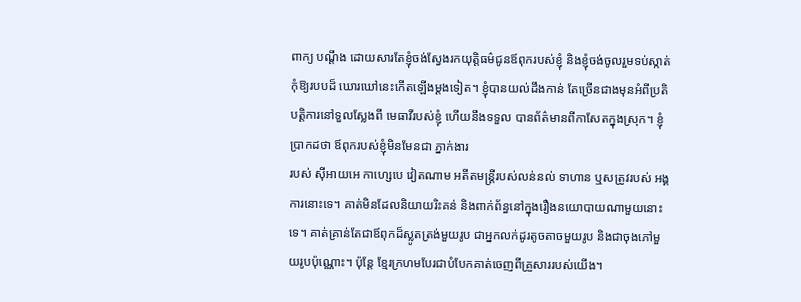ពាក្យ បណ្ដឹង ដោយសារតែខ្ញុំចង់ស្វែងរកយុត្ដិធម៌ជូនឪពុករបស់ខ្ញុំ និងខ្ញុំចង់ចូលរួមទប់ស្កាត់កុំឱ្យរបបដ៏ ឃោរឃៅនេះកើតឡើងម្ដងទៀត។ ខ្ញុំបានយល់ដឹងកាន់ តែច្រើនជាងមុនអំពីប្រតិបត្ដិការនៅទួលស្លែងពី មេធាវីរបស់ខ្ញុំ ហើយនឹងទទួល បានព័ត៌មានពីកាសែតក្នុងស្រុក។ ខ្ញុំប្រាកដថា ឪពុករបស់ខ្ញុំមិនមែនជា ភ្នាក់ងារ
របស់ ស៊ីអាយអេ កាហ្សេបេ វៀតណាម អតីតមន្ដ្រីរបស់លន់នល់ ទាហាន ឬសត្រូវរបស់ អង្គការនោះទេ។ គាត់មិនដែលនិយាយរិះគន់ និងពាក់ព័ន្ធនៅក្នុងរឿងនយោបាយណាមួយនោះទេ។ គាត់គ្រាន់តែជាឪពុកដ៏ស្លូតត្រង់មួយរូប ជាអ្នកលក់ដូរតូចតាចមួយរូប និងជាចុងភៅមួយរូបប៉ុណ្ណោះ។ ប៉ុន្ដែ ខ្មែរក្រហមបែរជាបំបែកគាត់ចេញពីគ្រួសាររបស់យើង។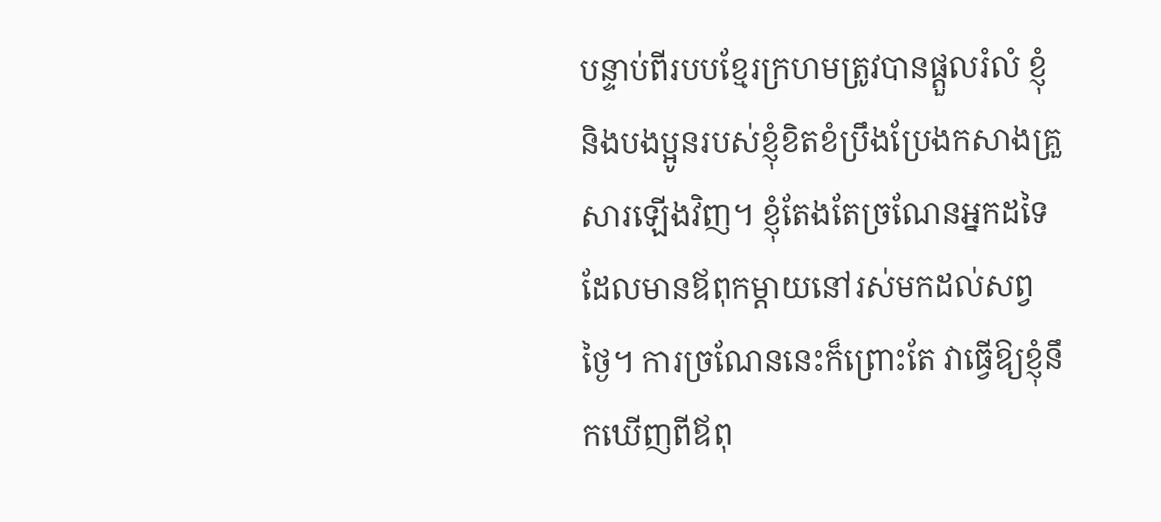បន្ទាប់ពីរបបខ្មែរក្រហមត្រូវបានផ្ដួលរំលំ ខ្ញុំនិងបងប្អូនរបស់ខ្ញុំខិតខំប្រឹងប្រែងកសាងគ្រួសារឡើងវិញ។ ខ្ញុំតែងតែច្រណែនអ្នកដទៃដែលមានឪពុកម្ដាយនៅរស់មកដល់សព្វថ្ងៃ។ ការច្រណែននេះក៏ព្រោះតែ វាធ្វើឱ្យខ្ញុំនឹកឃើញពីឪពុ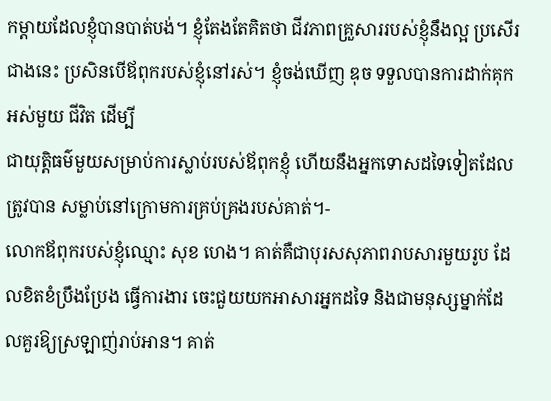កម្ដាយដែលខ្ញុំបានបាត់បង់។ ខ្ញុំតែងតែគិតថា ជីវភាពគ្រួសាររបស់ខ្ញុំនឹងល្អ ប្រសើរជាងនេះ ប្រសិនបើឪពុករបស់ខ្ញុំនៅរស់។ ខ្ញុំចង់ឃើញ ឌុច ទទួលបានការដាក់គុកអស់មួយ ជីវិត ដើម្បី
ជាយុត្ដិធម៌មួយសម្រាប់ការស្លាប់របស់ឪពុកខ្ញុំ ហើយនឹងអ្នកទោសដទៃទៀតដែលត្រូវបាន សម្លាប់នៅក្រោមការគ្រប់គ្រងរបស់គាត់។-
លោកឪពុករបស់ខ្ញុំឈ្មោះ សុខ ហេង។ គាត់គឺជាបុរសសុភាពរាបសារមួយរូប ដែលខិតខំប្រឹងប្រែង ធ្វើការងារ ចេះជួយយកអាសារអ្នកដទៃ និងជាមនុស្សម្នាក់ដែលគួរឱ្យស្រឡាញ់រាប់អាន។ គាត់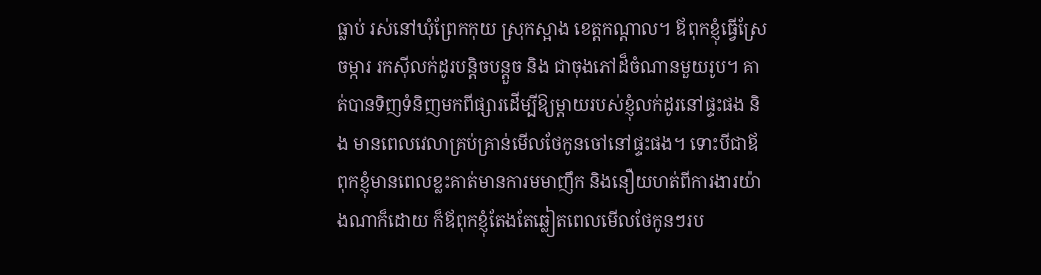ធ្លាប់ រស់នៅឃុំព្រែកកុយ ស្រុកស្អាង ខេត្ដកណ្ដាល។ ឪពុកខ្ញុំធ្វើស្រែចម្ការ រកស៊ីលក់ដូរបន្ដិចបន្ដួច និង ជាចុងភៅដ៏ចំណានមួយរូប។ គាត់បានទិញទំនិញមកពីផ្សារដើម្បីឱ្យម្ដាយរបស់ខ្ញុំលក់ដូរនៅផ្ទះផង និង មានពេលវេលាគ្រប់គ្រាន់មើលថែកូនចៅនៅផ្ទះផង។ ទោះបីជាឪពុកខ្ញុំមានពេលខ្លះគាត់មានការមមាញឹក និងនឿយហត់ពីការងារយ៉ាងណាក៏ដោយ ក៏ឪពុកខ្ញុំតែងតែឆ្លៀតពេលមើលថែកូនៗរប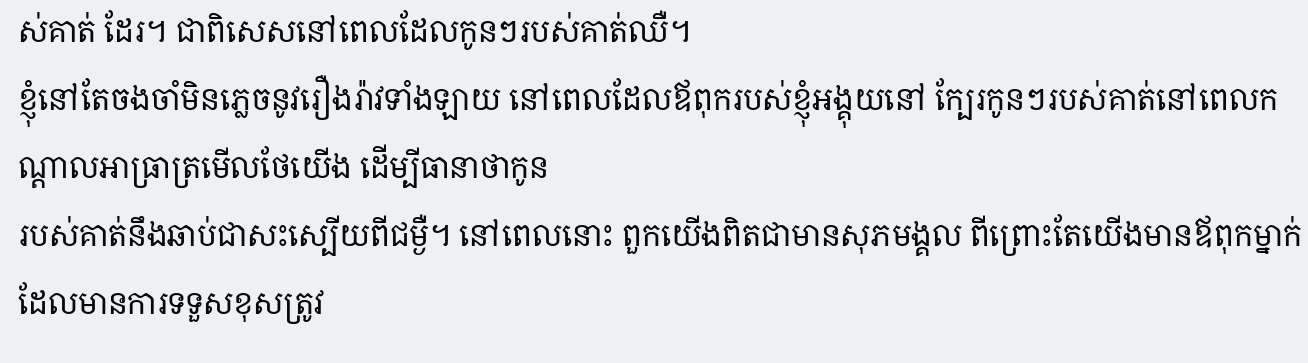ស់គាត់ ដែរ។ ជាពិសេសនៅពេលដែលកូនៗរបស់គាត់ឈឺ។
ខ្ញុំនៅតែចងចាំមិនភ្លេចនូវរឿងរ៉ាវទាំងឡាយ នៅពេលដែលឪពុករបស់ខ្ញុំអង្គុយនៅ ក្បែរកូនៗរបស់គាត់នៅពេលកណ្ដាលអាធ្រាត្រមើលថែយើង ដើម្បីធានាថាកូន
របស់គាត់នឹងឆាប់ជាសះស្បើយពីជម្ងឺ។ នៅពេលនោះ ពួកយើងពិតជាមានសុភមង្គល ពីព្រោះតែយើងមានឪពុកម្នាក់ដែលមានការទទួសខុសត្រូវ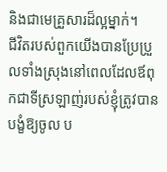និងជាមេគ្រួសារដ៏ល្អម្នាក់។
ជីវិតរបស់ពួកយើងបានប្រែប្រួលទាំងស្រុងនៅពេលដែលឪពុកជាទីស្រឡាញ់របស់ខ្ញុំត្រូវបានបង្ខំឱ្យចូល ប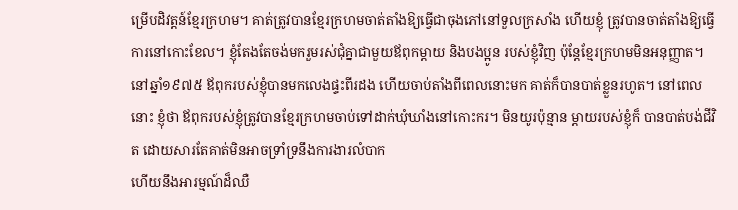ម្រើបដិវត្ដន៍ខ្មែរក្រហម។ គាត់ត្រូវបានខ្មែរក្រហមចាត់តាំងឱ្យធ្វើជាចុងភៅនៅទួលក្រសាំង ហើយខ្ញុំ ត្រូវបានចាត់តាំងឱ្យធ្វើការនៅកោះខែល។ ខ្ញុំតែងតែចង់មករួមរស់ជុំគ្នាជាមួយឪពុកម្ដាយ និងបងប្អូន របស់ខ្ញុំវិញ ប៉ុន្ដែខ្មែរក្រហមមិនអនុញ្ញាត។ នៅឆ្នាំ១៩៧៥ ឪពុករបស់ខ្ញុំបានមកលេងផ្ទះពីរដង ហើយចាប់តាំងពីពេលនោះមក គាត់ក៏បានបាត់ខ្លួនរហូត។ នៅពេលនោះ ខ្ញុំថា ឪពុករបស់ខ្ញុំត្រូវបានខ្មែរក្រហមចាប់ទៅដាក់ឃុំឃាំងនៅកោះករ។ មិនយូរប៉ុន្មាន ម្ដាយរបស់ខ្ញុំក៏ បានបាត់បង់ជីវិត ដោយសារតែគាត់មិនអាចទ្រាំទ្រនឹងការងារលំបាក
ហើយនឹងអារម្មណ៍ដ៏ឈឺ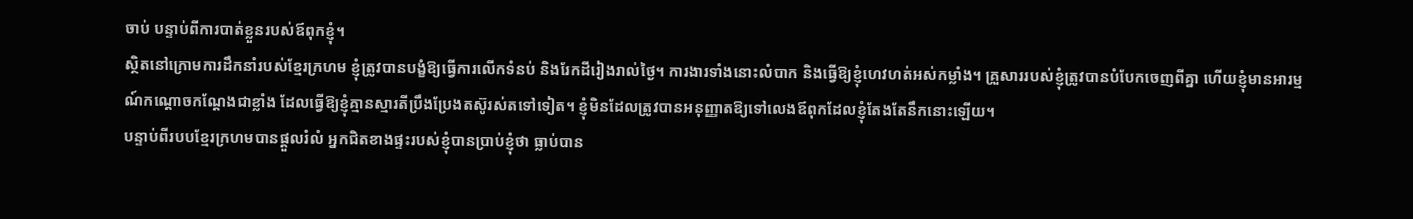ចាប់ បន្ទាប់ពីការបាត់ខ្លួនរបស់ឪពុកខ្ញុំ។
ស្ថិតនៅក្រោមការដឹកនាំរបស់ខ្មែរក្រហម ខ្ញុំត្រូវបានបង្ខំឱ្យធ្វើការលើកទំនប់ និងរែកដីរៀងរាល់ថ្ងៃ។ ការងារទាំងនោះលំបាក និងធ្វើឱ្យខ្ញុំហេវហត់អស់កម្លាំង។ គ្រួសាររបស់ខ្ញុំត្រូវបានបំបែកចេញពីគ្នា ហើយខ្ញុំមានអារម្មណ៍កណ្ដោចកណ្ដែងជាខ្លាំង ដែលធ្វើឱ្យខ្ញុំគ្មានស្មារតីប្រឹងប្រែងតស៊ូរស់តទៅទៀត។ ខ្ញុំមិនដែលត្រូវបានអនុញ្ញាតឱ្យទៅលេងឪពុកដែលខ្ញុំតែងតែនឹកនោះឡើយ។
បន្ទាប់ពីរបបខ្មែរក្រហមបានផ្ដួលរំលំ អ្នកជិតខាងផ្ទះរបស់ខ្ញុំបានប្រាប់ខ្ញុំថា ធ្លាប់បាន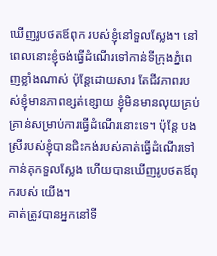ឃើញរូបថតឪពុក របស់ខ្ញុំនៅទួលស្លែង។ នៅពេលនោះខ្ញុំចង់ធ្វើដំណើរទៅកាន់ទីក្រុងភ្នំពេញខ្លាំងណាស់ ប៉ុន្ដែដោយសារ តែជីវភាពរបស់ខ្ញុំមានភាពខ្សត់ខ្សោយ ខ្ញុំមិនមានលុយគ្រប់គ្រាន់សម្រាប់ការធ្វើដំណើរនោះទេ។ ប៉ុន្ដែ បងស្រីរបស់ខ្ញុំបានជិះកង់របស់គាត់ធ្វើដំណើរទៅកាន់គុកទួលស្លែង ហើយបានឃើញរូបថតឪពុករបស់ យើង។
គាត់ត្រូវបានអ្នកនៅទី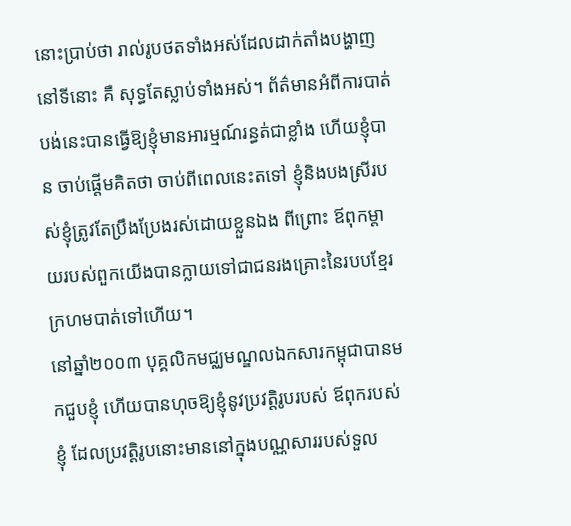នោះប្រាប់ថា រាល់រូបថតទាំងអស់ដែលដាក់តាំងបង្ហាញនៅទីនោះ គឺ សុទ្ធតែស្លាប់ទាំងអស់។ ព័ត៌មានអំពីការបាត់បង់នេះបានធ្វើឱ្យខ្ញុំមានអារម្មណ៍រន្ធត់ជាខ្លាំង ហើយខ្ញុំបាន ចាប់ផ្ដើមគិតថា ចាប់ពីពេលនេះតទៅ ខ្ញុំនិងបងស្រីរបស់ខ្ញុំត្រូវតែប្រឹងប្រែងរស់ដោយខ្លួនឯង ពីព្រោះ ឪពុកម្ដាយរបស់ពួកយើងបានក្លាយទៅជាជនរងគ្រោះនៃរបបខ្មែរក្រហមបាត់ទៅហើយ។
នៅឆ្នាំ២០០៣ បុគ្គលិកមជ្ឈមណ្ឌលឯកសារកម្ពុជាបានមកជួបខ្ញុំ ហើយបានហុចឱ្យខ្ញុំនូវប្រវត្ដិរូបរបស់ ឪពុករបស់ខ្ញុំ ដែលប្រវត្ដិរូបនោះមាននៅក្នុងបណ្ណសាររបស់ទួល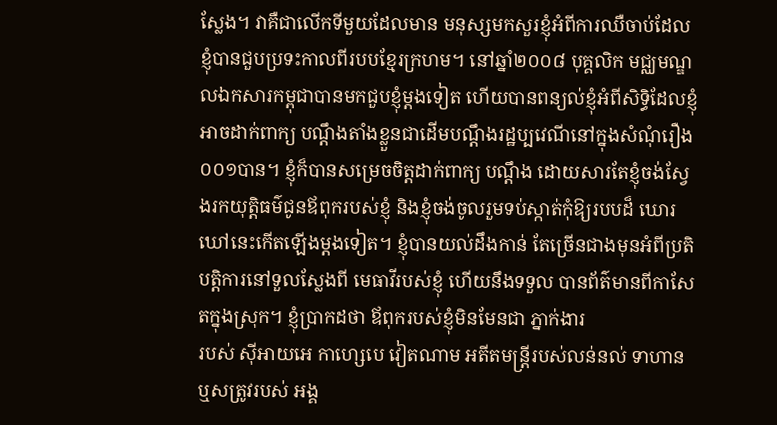ស្លែង។ វាគឺជាលើកទីមួយដែលមាន មនុស្សមកសួរខ្ញុំអំពីការឈឺចាប់ដែលខ្ញុំបានជួបប្រទះកាលពីរបបខ្មែរក្រហម។ នៅឆ្នាំ២០០៨ បុគ្គលិក មជ្ឈមណ្ឌលឯកសារកម្ពុជាបានមកជួបខ្ញុំម្ដងទៀត ហើយបានពន្យល់ខ្ញុំអំពីសិទ្ធិដែលខ្ញុំអាចដាក់ពាក្យ បណ្ដឹងតាំងខ្លួនជាដើមបណ្ដឹងរដ្ឋប្បវេណីនៅក្នុងសំណុំរឿង០០១បាន។ ខ្ញុំក៏បានសម្រេចចិត្ដដាក់ពាក្យ បណ្ដឹង ដោយសារតែខ្ញុំចង់ស្វែងរកយុត្ដិធម៌ជូនឪពុករបស់ខ្ញុំ និងខ្ញុំចង់ចូលរួមទប់ស្កាត់កុំឱ្យរបបដ៏ ឃោរឃៅនេះកើតឡើងម្ដងទៀត។ ខ្ញុំបានយល់ដឹងកាន់ តែច្រើនជាងមុនអំពីប្រតិបត្ដិការនៅទួលស្លែងពី មេធាវីរបស់ខ្ញុំ ហើយនឹងទទួល បានព័ត៌មានពីកាសែតក្នុងស្រុក។ ខ្ញុំប្រាកដថា ឪពុករបស់ខ្ញុំមិនមែនជា ភ្នាក់ងារ
របស់ ស៊ីអាយអេ កាហ្សេបេ វៀតណាម អតីតមន្ដ្រីរបស់លន់នល់ ទាហាន ឬសត្រូវរបស់ អង្គ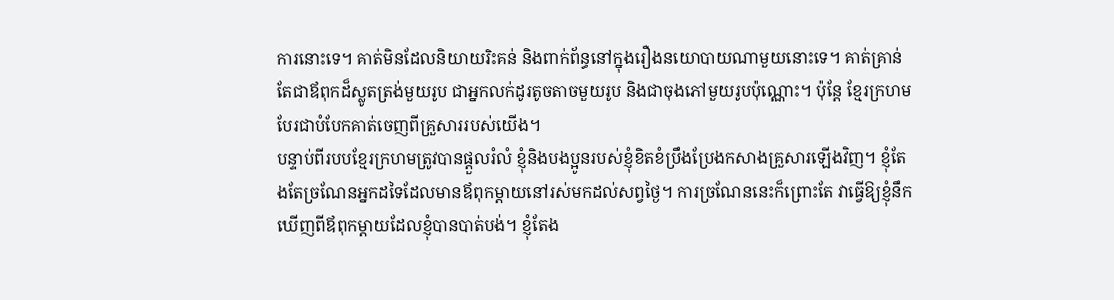ការនោះទេ។ គាត់មិនដែលនិយាយរិះគន់ និងពាក់ព័ន្ធនៅក្នុងរឿងនយោបាយណាមួយនោះទេ។ គាត់គ្រាន់តែជាឪពុកដ៏ស្លូតត្រង់មួយរូប ជាអ្នកលក់ដូរតូចតាចមួយរូប និងជាចុងភៅមួយរូបប៉ុណ្ណោះ។ ប៉ុន្ដែ ខ្មែរក្រហមបែរជាបំបែកគាត់ចេញពីគ្រួសាររបស់យើង។
បន្ទាប់ពីរបបខ្មែរក្រហមត្រូវបានផ្ដួលរំលំ ខ្ញុំនិងបងប្អូនរបស់ខ្ញុំខិតខំប្រឹងប្រែងកសាងគ្រួសារឡើងវិញ។ ខ្ញុំតែងតែច្រណែនអ្នកដទៃដែលមានឪពុកម្ដាយនៅរស់មកដល់សព្វថ្ងៃ។ ការច្រណែននេះក៏ព្រោះតែ វាធ្វើឱ្យខ្ញុំនឹកឃើញពីឪពុកម្ដាយដែលខ្ញុំបានបាត់បង់។ ខ្ញុំតែង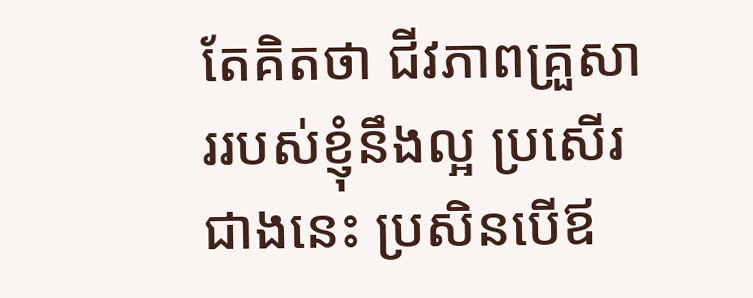តែគិតថា ជីវភាពគ្រួសាររបស់ខ្ញុំនឹងល្អ ប្រសើរជាងនេះ ប្រសិនបើឪ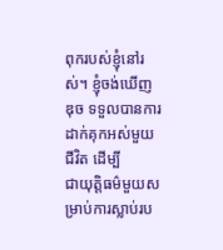ពុករបស់ខ្ញុំនៅរស់។ ខ្ញុំចង់ឃើញ ឌុច ទទួលបានការដាក់គុកអស់មួយ ជីវិត ដើម្បី
ជាយុត្ដិធម៌មួយសម្រាប់ការស្លាប់រប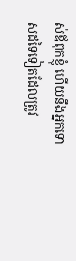ស់ឪពុកខ្ញុំ ហើយនឹងអ្នកទោសដទៃទៀតដែលត្រូវ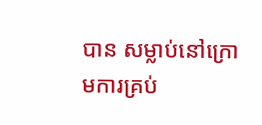បាន សម្លាប់នៅក្រោមការគ្រប់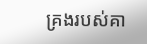គ្រងរបស់គា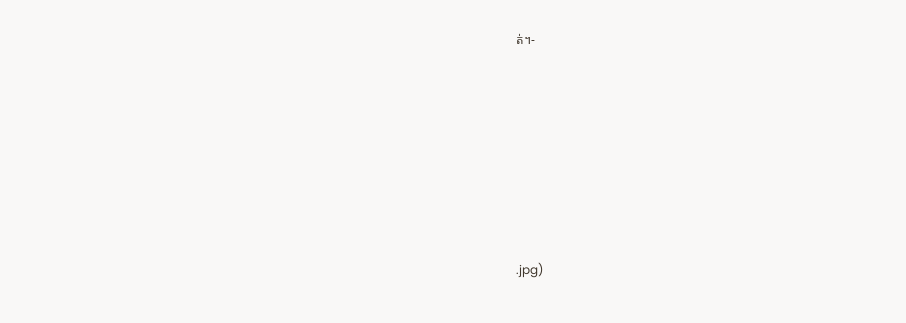ត់។-







.jpg)